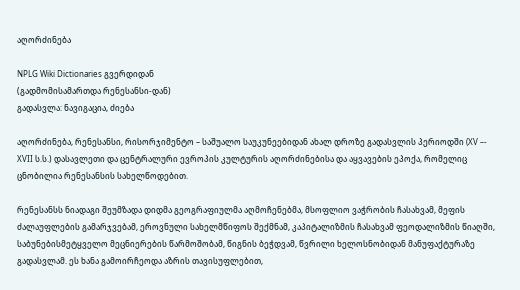აღორძინება

NPLG Wiki Dictionaries გვერდიდან
(გადმომისამართდა რენესანსი-დან)
გადასვლა: ნავიგაცია, ძიება

აღორძინება, რენესანსი, რისორჯიმენტო – საშუალო საუკუნეებიდან ახალ დროზე გადასვლის პერიოდში (XV –- XVII ს.ს.) დასავლეთი და ცენტრალური ევროპის კულტურის აღორძინებისა და აყვავების ეპოქა, რომელიც ცნობილია რენესანსის სახელწოდებით.

რენესანსს ნიადაგი შეუმზადა დიდმა გეოგრაფიულმა აღმოჩენებმა, მსოფლიო ვაჭრობის ჩასახვამ, მეფის ძალაუფლების გამარჯვებამ, ეროვნული სახელმწიფოს შექმნამ, კაპიტალიზმის ჩასახვამ ფეოდალიზმის წიაღში, საბუნებისმეტყველო მეცნიერების წარმოშობამ, წიგნის ბეჭდვამ, წვრილი ხელოსნობიდან მანუფაქტურაზე გადასვლამ. ეს ხანა გამოირჩეოდა აზრის თავისუფლებით,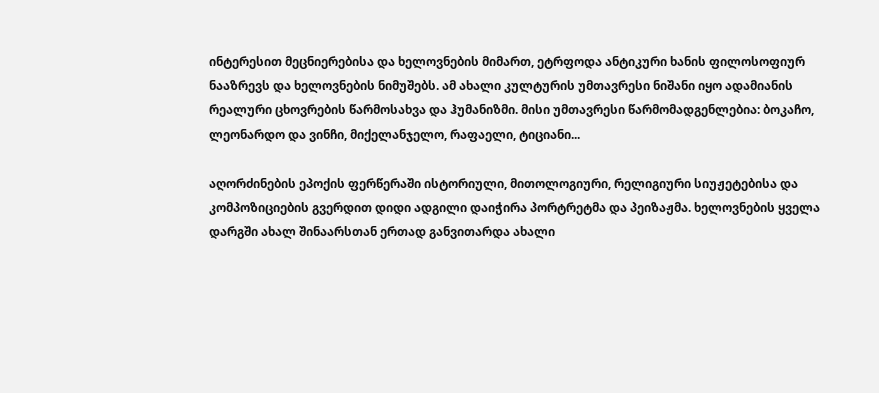ინტერესით მეცნიერებისა და ხელოვნების მიმართ, ეტრფოდა ანტიკური ხანის ფილოსოფიურ ნააზრევს და ხელოვნების ნიმუშებს. ამ ახალი კულტურის უმთავრესი ნიშანი იყო ადამიანის რეალური ცხოვრების წარმოსახვა და ჰუმანიზმი. მისი უმთავრესი წარმომადგენლებია: ბოკაჩო, ლეონარდო და ვინჩი, მიქელანჯელო, რაფაელი, ტიციანი...

აღორძინების ეპოქის ფერწერაში ისტორიული, მითოლოგიური, რელიგიური სიუჟეტებისა და კომპოზიციების გვერდით დიდი ადგილი დაიჭირა პორტრეტმა და პეიზაჟმა. ხელოვნების ყველა დარგში ახალ შინაარსთან ერთად განვითარდა ახალი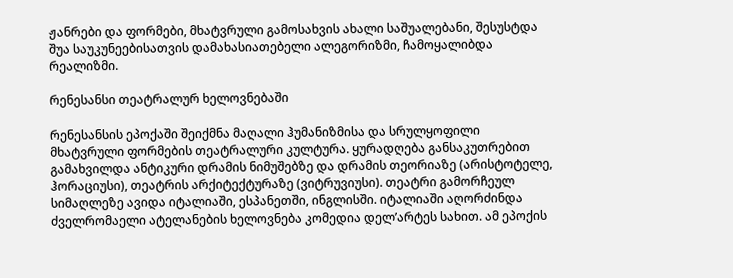ჟანრები და ფორმები, მხატვრული გამოსახვის ახალი საშუალებანი, შესუსტდა შუა საუკუნეებისათვის დამახასიათებელი ალეგორიზმი, ჩამოყალიბდა რეალიზმი.

რენესანსი თეატრალურ ხელოვნებაში

რენესანსის ეპოქაში შეიქმნა მაღალი ჰუმანიზმისა და სრულყოფილი მხატვრული ფორმების თეატრალური კულტურა. ყურადღება განსაკუთრებით გამახვილდა ანტიკური დრამის ნიმუშებზე და დრამის თეორიაზე (არისტოტელე, ჰორაციუსი), თეატრის არქიტექტურაზე (ვიტრუვიუსი). თეატრი გამორჩეულ სიმაღლეზე ავიდა იტალიაში, ესპანეთში, ინგლისში. იტალიაში აღორძინდა ძველრომაელი ატელანების ხელოვნება კომედია დელ’არტეს სახით. ამ ეპოქის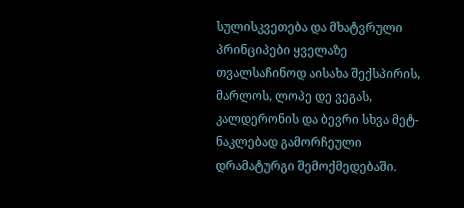სულისკვეთება და მხატვრული პრინციპები ყველაზე თვალსაჩინოდ აისახა შექსპირის, მარლოს, ლოპე დე ვეგას, კალდერონის და ბევრი სხვა მეტ-ნაკლებად გამორჩეული დრამატურგი შემოქმედებაში.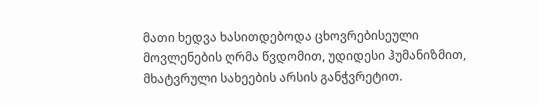მათი ხედვა ხასითდებოდა ცხოვრებისეული მოვლენების ღრმა წვდომით, უდიდესი ჰუმანიზმით, მხატვრული სახეების არსის განჭვრეტით.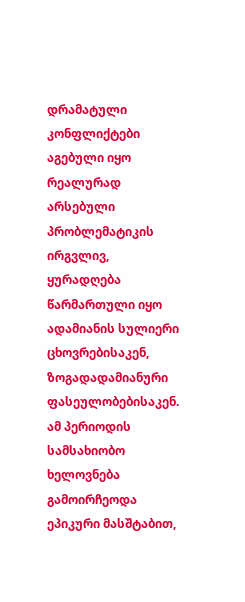დრამატული კონფლიქტები აგებული იყო რეალურად არსებული პრობლემატიკის ირგვლივ, ყურადღება წარმართული იყო ადამიანის სულიერი ცხოვრებისაკენ, ზოგადადამიანური ფასეულობებისაკენ. ამ პერიოდის სამსახიობო ხელოვნება გამოირჩეოდა ეპიკური მასშტაბით,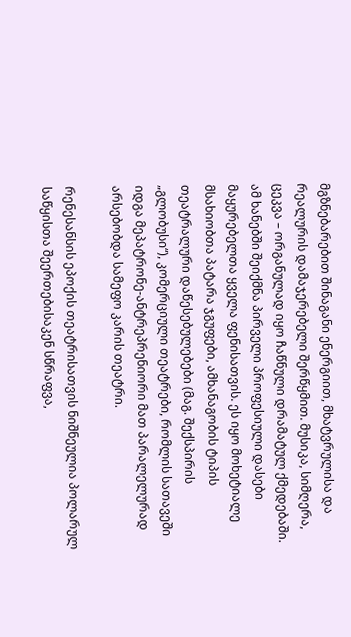მგზნებარებით შინაგანი ენერგიით, მხატვრულისა და რეალურის დამაჯერებელი შერწყმით. მუსიკა, სიმღერა, ცეკვა – ორგანულად იყო ჩაწნული დრამატულ ქმედებაში. ამ ხანებში შეიქმნა პირველი პროფესიული დასები მაყურებელთა ყველა ფენისათვის. ეს იყო მოხეტიალე მსახიობთა პატარა ჯგუფები, ამხანაგობის ტიპის თეატრალური დაწესებულებები (მაგ. შექსპირის „გლობუსი“), კომერციული თეატრები, რომლის სათავეში იდგა მეპატრონე-ანტრეპრენიორი მათ პარალელურად არსებობდა სამეფო კარის თეატრი.

რენესანსის ეპოქის თეატრისათვის ნიშნეულია პოლარულ საწყისთა შეერთებისაკენ სწრაფვა,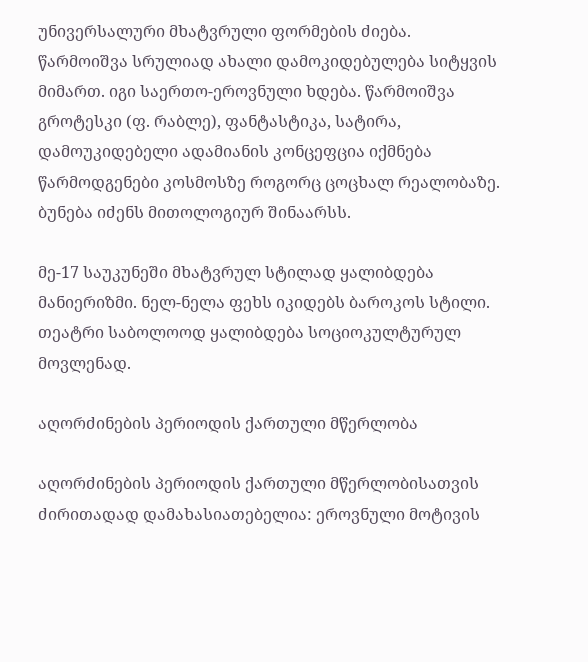უნივერსალური მხატვრული ფორმების ძიება. წარმოიშვა სრულიად ახალი დამოკიდებულება სიტყვის მიმართ. იგი საერთო-ეროვნული ხდება. წარმოიშვა გროტესკი (ფ. რაბლე), ფანტასტიკა, სატირა, დამოუკიდებელი ადამიანის კონცეფცია იქმნება წარმოდგენები კოსმოსზე როგორც ცოცხალ რეალობაზე. ბუნება იძენს მითოლოგიურ შინაარსს.

მე-17 საუკუნეში მხატვრულ სტილად ყალიბდება მანიერიზმი. ნელ-ნელა ფეხს იკიდებს ბაროკოს სტილი. თეატრი საბოლოოდ ყალიბდება სოციოკულტურულ მოვლენად.

აღორძინების პერიოდის ქართული მწერლობა

აღორძინების პერიოდის ქართული მწერლობისათვის ძირითადად დამახასიათებელია: ეროვნული მოტივის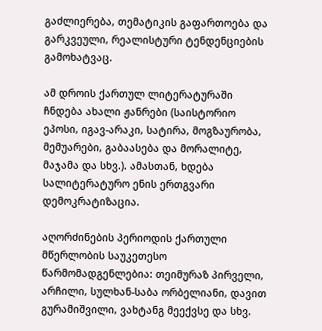გაძლიერება, თემატიკის გაფართოება და გარკვეული, რეალისტური ტენდენციების გამოხატვაც.

ამ დროის ქართულ ლიტერატურაში ჩნდება ახალი ჟანრები (საისტორიო ეპოსი, იგავ-არაკი, სატირა, მოგზაურობა, მემუარები, გაბაასება და მორალიტე, მაჯამა და სხვ.). ამასთან, ხდება სალიტერატურო ენის ერთგვარი დემოკრატიზაცია.

აღორძინების პერიოდის ქართული მწერლობის საუკეთესო წარმომადგენლებია: თეიმურაზ პირველი, არჩილი, სულხან-საბა ორბელიანი, დავით გურამიშვილი, ვახტანგ მეექვსე და სხვ.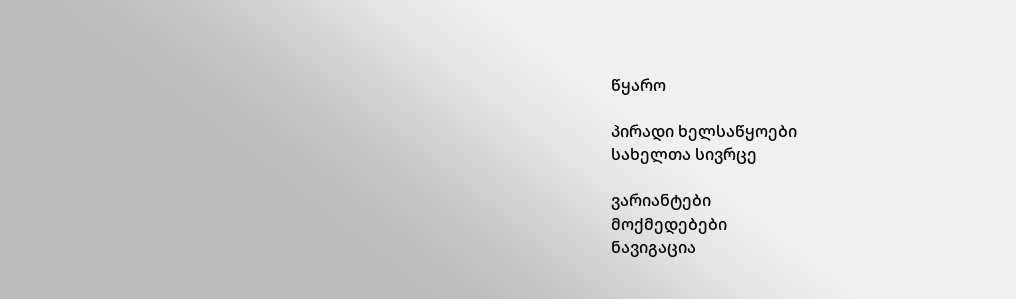წყარო

პირადი ხელსაწყოები
სახელთა სივრცე

ვარიანტები
მოქმედებები
ნავიგაცია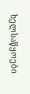ხელსაწყოები